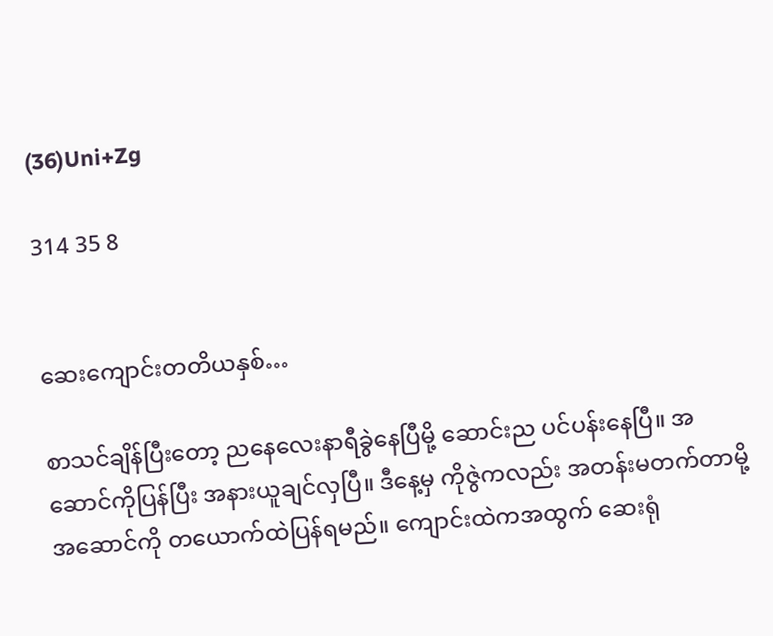(36)Uni+Zg

314 35 8


ဆေးကျောင်းတတိယနှစ်…

စာသင်ချိန်ပြီးတော့ ညနေလေးနာရီခွဲနေပြီမို့ ဆောင်းည ပင်ပန်းနေပြီ။ အဆောင်ကိုပြန်ပြီး အနားယူချင်လှပြီ။ ဒီနေ့မှ ကိုဇွဲကလည်း အတန်းမတက်တာမို့ အဆောင်ကို တယောက်ထဲပြန်ရမည်။ ကျောင်းထဲကအထွက် ဆေးရုံ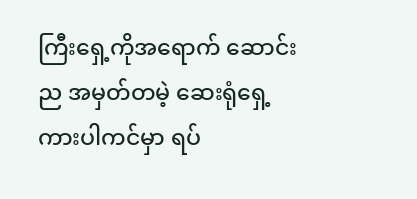ကြီးရှေ့ကိုအရောက် ဆောင်းည အမှတ်တမဲ့ ဆေးရုံရှေ့ကားပါကင်မှာ ရပ်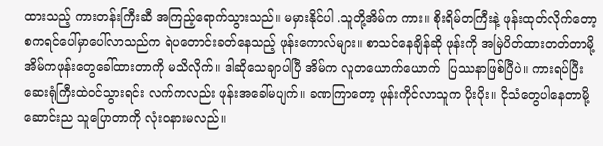ထားသည့် ကားတန်းကြီးဆီ အကြည့်ရောက်သွားသည်။ မမှားနိုင်ပါ .သူတို့အိမ်က ကား။ စိုးရိမ်တကြီးနဲ့ ဖုန်းထုတ်လိုက်တော့ စကရင်ပေါ်မှာပေါ်လာသည်က ရဲပတောင်းခတ်နေသည့် ဖုန်းကောလ်များ။ စာသင်နေချိန်ဆို ဖုန်းကို အမြဲပိတ်ထားတတ်တာမို့ အိမ်ကဖုန်းတွေခေါ်ထားတာကို မသိလိုက်။ ဒါဆိုသေချာပါပြီ အိမ်က လူတယောက်ယောက်  ပြဿနာဖြစ်ပြီပဲ။ ကားရပ်ပြီး ဆေးရုံကြီးထဲဝင်သွားရင်း လက်ကလည်း ဖုန်းအခေါ်မပျက်။ ခဏကြာတော့ ဖုန်းကိုင်လာသူက ပိုးပိုး။ ငိုသံတွေပါနေတာမို့ ဆောင်းည သူပြောတာကို လုံးဝနားမလည်။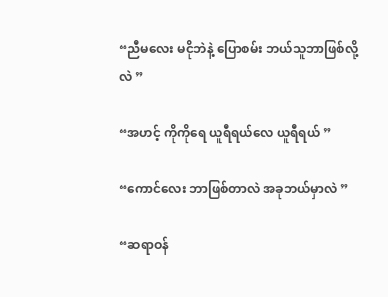“ညီမလေး မငိုဘဲနဲ့ ပြောစမ်း ဘယ်သူဘာဖြစ်လို့လဲ ”

“အဟင့် ကိုကိုရေ ယူရီရယ်လေ ယူရီရယ် ”

“ကောင်လေး ဘာဖြစ်တာလဲ အခုဘယ်မှာလဲ ”

“ဆရာဝန်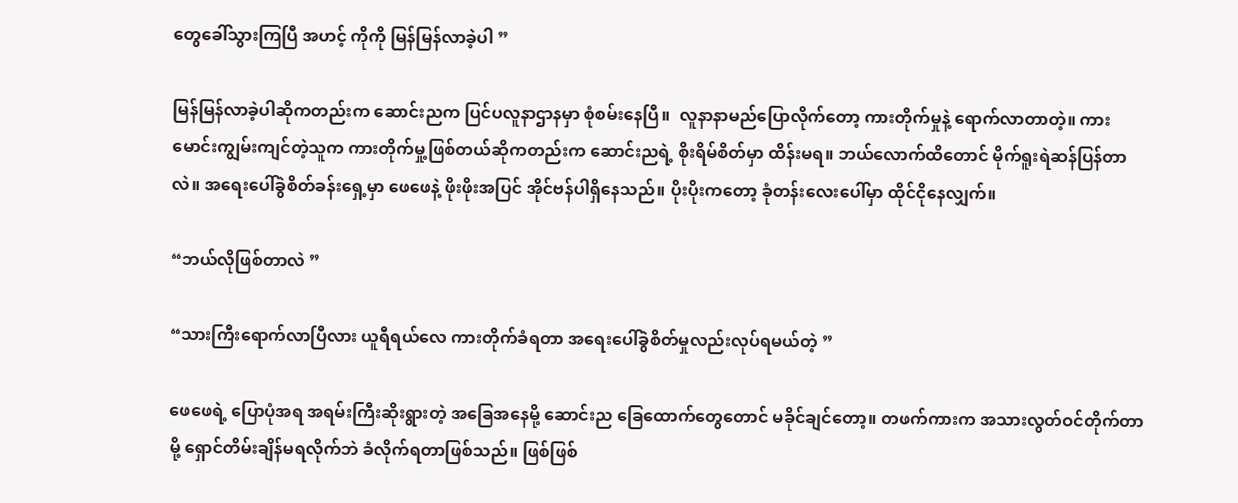တွေခေါ်သွားကြပြီ အဟင့် ကိုကို မြန်မြန်လာခဲ့ပါ ”

မြန်မြန်လာခဲ့ပါဆိုကတည်းက ဆောင်းညက ပြင်ပလူနာဌာနမှာ စုံစမ်းနေပြီ။  လူနာနာမည်ပြောလိုက်တော့ ကားတိုက်မှုနဲ့ ရောက်လာတာတဲ့။ ကားမောင်းကျွမ်းကျင်တဲ့သူက ကားတိုက်မှု့ဖြစ်တယ်ဆိုကတည်းက ဆောင်းညရဲ့ စိုးရိမ်စိတ်မှာ ထိန်းမရ။ ဘယ်လောက်ထိတောင် မိုက်ရူးရဲဆန်ပြန်တာလဲ။ အရေးပေါ်ခွဲစိတ်ခန်းရှေ့မှာ ဖေဖေနဲ့ ဖိုးဖိုးအပြင် အိုင်ဗန်ပါရှိနေသည်။ ပိုးပိုးကတော့ ခုံတန်းလေးပေါ်မှာ ထိုင်ငိုနေလျှက်။

“ဘယ်လိုဖြစ်တာလဲ ”

“သားကြီးရောက်လာပြီလား ယူရီရယ်လေ ကားတိုက်ခံရတာ အရေးပေါ်ခွဲစိတ်မှုလည်းလုပ်ရမယ်တဲ့ ”

ဖေဖေရဲ့ ပြောပုံအရ အရမ်းကြီးဆိုးရွားတဲ့ အခြေအနေမို့ ဆောင်းည ခြေထောက်တွေတောင် မခိုင်ချင်တော့။ တဖက်ကားက အသားလွတ်ဝင်တိုက်တာမို့ ရှောင်တိမ်းချိန်မရလိုက်ဘဲ ခံလိုက်ရတာဖြစ်သည်။ ဖြစ်ဖြစ်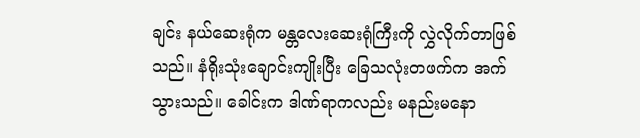ချင်း နယ်ဆေးရုံက မန္တလေးဆေးရုံကြီးကို လွှဲလိုက်တာဖြစ်သည်။ နံရိုးသုံးချောင်းကျိုးပြီး ခြေသလုံးတဖက်က အက်သွားသည်။ ခေါင်းက ဒါဏ်ရာကလည်း မနည်းမနော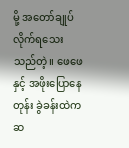မို့ အတော်ချုပ်လိုက်ရသေးသည်တဲ့။ ဖေဖေနှင့် အဖိုးပြောနေတုန်း ခွဲခန်းထဲက ဆ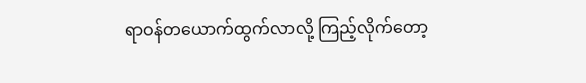ရာဝန်တယောက်ထွက်လာလို့ ကြည့်လိုက်တော့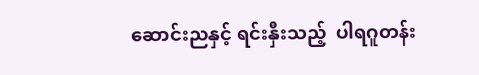ဆောင်းညနှင့် ရင်းနှီးသည့်  ပါရဂူတန်း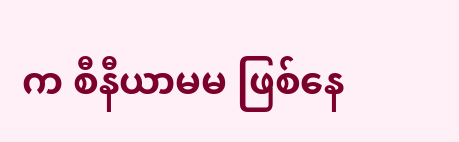က စီနီယာမမ ဖြစ်နေ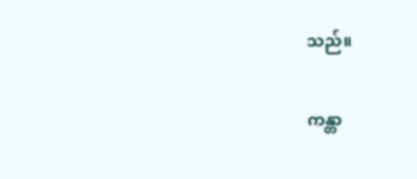သည်။

ကန္တာ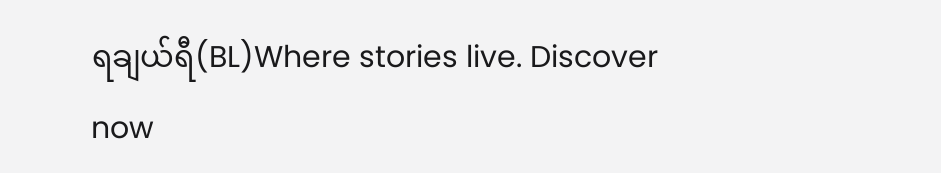ရချယ်ရီ(BL)Where stories live. Discover now